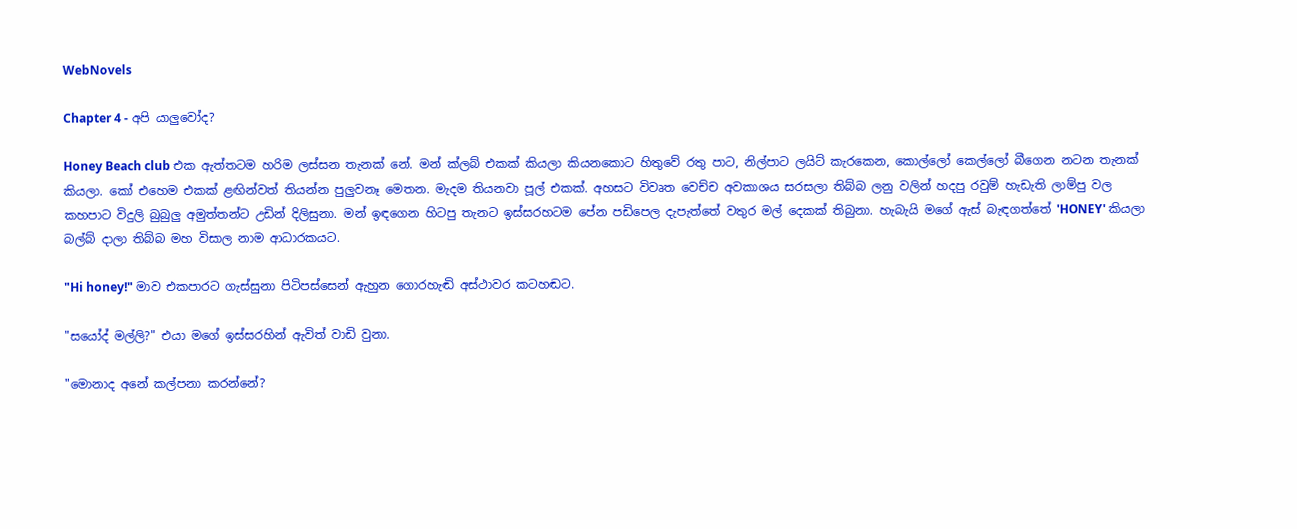WebNovels

Chapter 4 - අපි යාලුවෝද?

Honey Beach club එක ඇත්තටම හරිම ලස්සන තැනක් නේ. මන් ක්ලබ් එකක් කියලා කියනකොට හිතුවේ රතු පාට, නිල්පාට ලයිට් කැරකෙන, කොල්ලෝ කෙල්ලෝ බීගෙන නටන තැනක් කියලා. කෝ එහෙම එකක් ළඟින්වත් තියන්න පුලුවනෑ මෙතන. මැදම තියනවා පූල් එකක්. අහසට විවෘත වෙච්ච අවකාශය සරසලා තිබ්බ ලනු වලින් හදපු රවුම් හැඩැති ලාම්පු වල කහපාට විදුලි බුබුලු අමුත්තන්ට උඩින් දිලිසුනා. මන් ඉඳගෙන හිටපු තැනට ඉස්සරහටම පේන පඩිපෙල දැපැත්තේ වතුර මල් දෙකක් තිබුනා. හැබැයි මගේ ඇස් බැඳගත්තේ 'HONEY' කියලා බල්බ් දාලා තිබ්බ මහ විසාල නාම ආධාරකයට.

"Hi honey!" මාව එකපාරට ගැස්සුනා පිටිපස්සෙන් ඇහුන ගොරහැඬි අස්ථාවර කටහඬට.

"සයෝද් මල්ලි?" එයා මගේ ඉස්සරහින් ඇවිත් වාඩි වුනා.

"මොනාද අනේ කල්පනා කරන්නේ?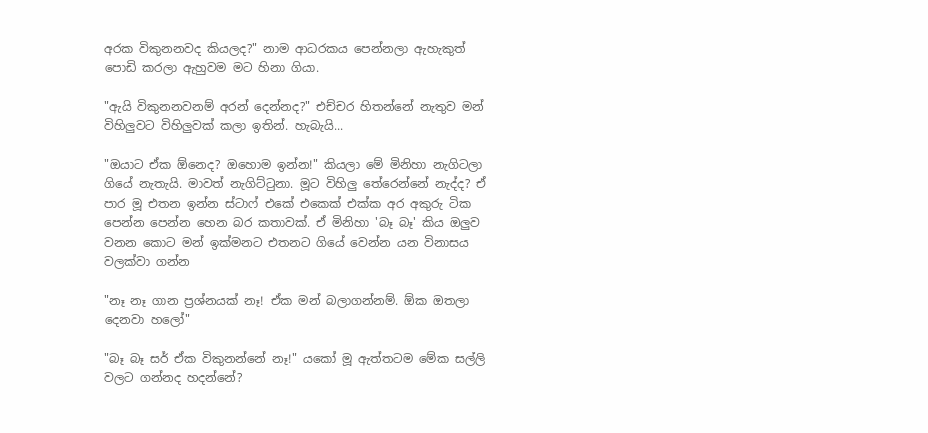අරක විකුනනවද කියලද?" නාම ආධරකය පෙන්නලා ඇහැකුත් පොඩි කරලා ඇහුවම මට හිනා ගියා.

"ඇයි විකුනනවනම් අරන් දෙන්නද?" එච්චර හිතන්නේ නැතුව මන් විහිලුවට විහිලුවක් කලා ඉතින්. හැබැයි...

"ඔයාට ඒක ඕනෙද? ඔහොම ඉන්න!" කියලා මේ මිනිහා නැගිටලා ගියේ නැතැයි. මාවත් නැගිට්ටුනා. මූට විහිලු තේරෙන්නේ නැද්ද? ඒ පාර මූ එතන ඉන්න ස්ටාෆ් එකේ එකෙක් එක්ක අර අකුරු ටික පෙන්න පෙන්න හෙන බර කතාවක්. ඒ මිනිහා 'බෑ බෑ' කිය ඔලුව වනන කොට මන් ඉක්මනට එතනට ගියේ වෙන්න යන විනාසය වලක්වා ගන්න

"නෑ නෑ ගාන ප්‍රශ්නයක් නෑ! ඒක මන් බලාගන්නම්. ඕක ඔතලා දෙනවා හලෝ"

"බෑ බෑ සර් ඒක විකුනන්නේ නෑ!" යකෝ මූ ඇත්තටම මේක සල්ලි වලට ගන්නද හදන්නේ?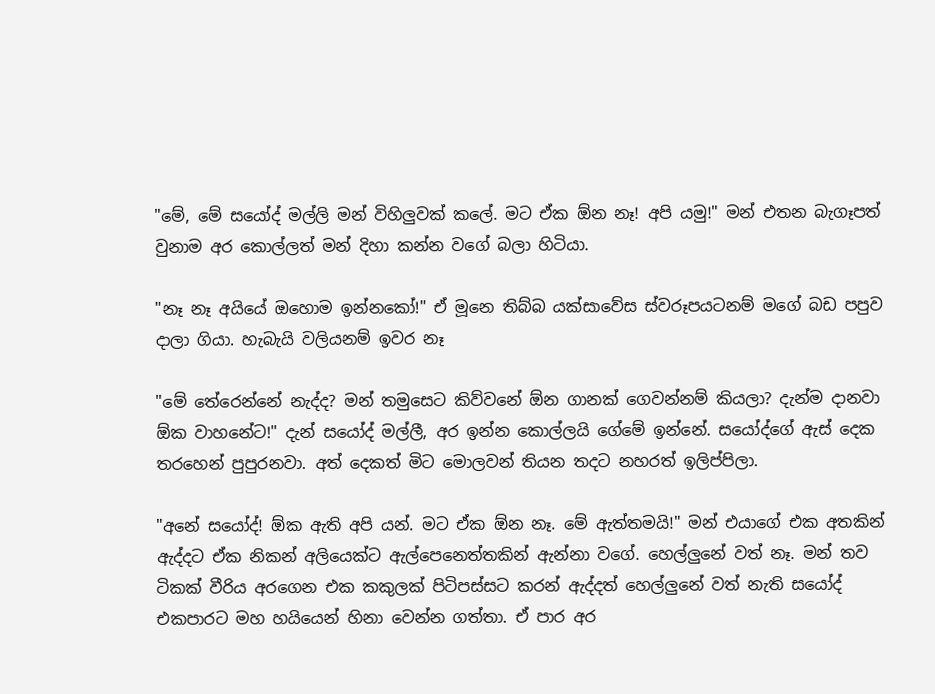"මේ, මේ සයෝද් මල්ලි මන් විහිලුවක් කලේ. මට ඒක ඕන නෑ! අපි යමු!" මන් එතන බැගෑපත් වුනාම අර කොල්ලත් මන් දිහා කන්න වගේ බලා හිටියා.

"නෑ නෑ අයියේ ඔහොම ඉන්නකෝ!" ඒ මූනෙ තිබ්බ යක්සාවේස ස්වරූපයටනම් මගේ බඩ පපුව දාලා ගියා. හැබැයි වලියනම් ඉවර නෑ

"මේ තේරෙන්නේ නැද්ද? මන් තමුසෙට කිව්වනේ ඕන ගානක් ගෙවන්නම් කියලා? දැන්ම දානවා ඕක වාහනේට!" දැන් සයෝද් මල්ලී, අර ඉන්න කොල්ලයි ගේමේ ඉන්නේ. සයෝද්ගේ ඇස් දෙක තරහෙන් පුපුරනවා. අත් දෙකත් මිට මොලවන් තියන තදට නහරත් ඉලිප්පිලා.

"අනේ සයෝද්! ඕක ඇති අපි යන්. මට ඒක ඕන නෑ. මේ ඇත්තමයි!" මන් එයාගේ එක අතකින් ඇද්දට ඒක නිකන් අලියෙක්ට ඇල්පෙනෙත්තකින් ඇන්නා වගේ. හෙල්ලුනේ වත් නෑ. මන් තව ටිකක් වීරිය අරගෙන එක කකුලක් පිටිපස්සට කරන් ඇද්දත් හෙල්ලුනේ වත් නැති සයෝද් එකපාරට මහ හයියෙන් හිනා වෙන්න ගත්තා. ඒ පාර අර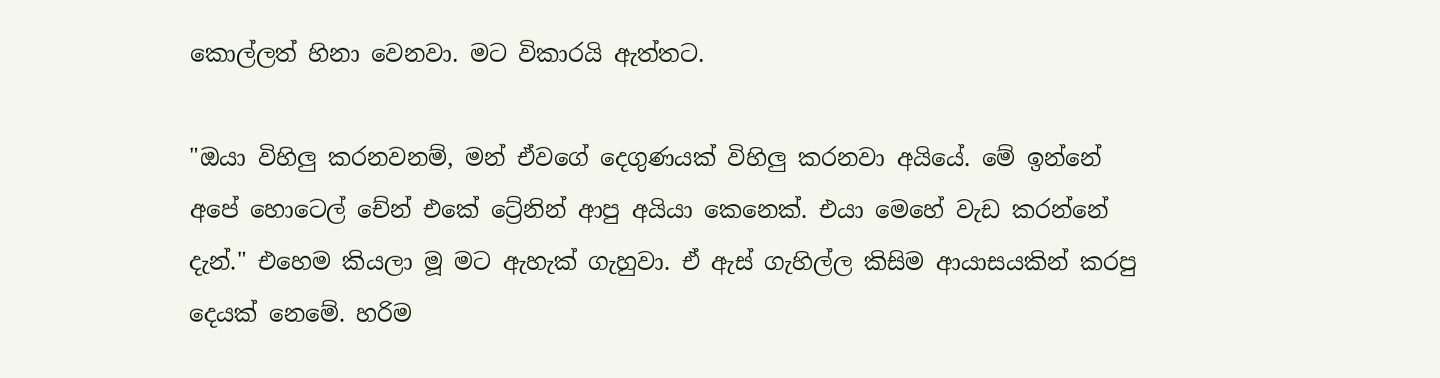කොල්ලත් හිනා වෙනවා. මට විකාරයි ඇත්තට.

"ඔයා විහිලු කරනවනම්, මන් ඒවගේ දෙගුණයක් විහිලු කරනවා අයියේ. මේ ඉන්නේ අපේ හොටෙල් චේන් එකේ ට්‍රේනින් ආපු අයියා කෙනෙක්. එයා මෙහේ වැඩ කරන්නේ දැන්." එහෙම කියලා මූ මට ඇහැක් ගැහුවා. ඒ ඇස් ගැහිල්ල කිසිම ආයාසයකින් කරපු දෙයක් නෙමේ. හරිම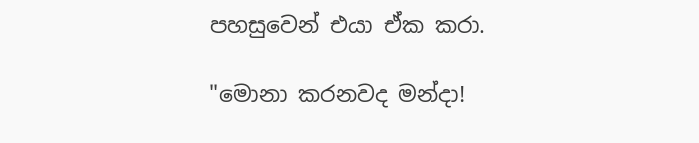පහසුවෙන් එයා ඒක කරා.

"මොනා කරනවද මන්දා!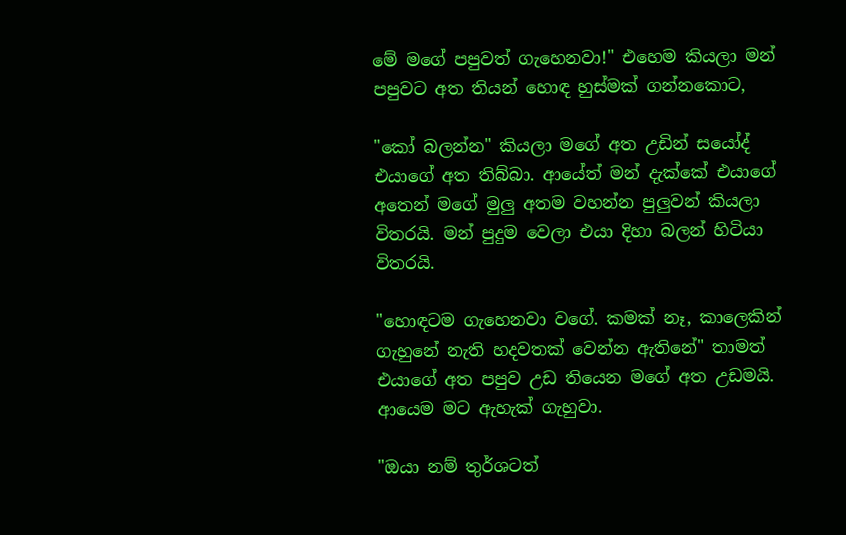මේ මගේ පපුවත් ගැහෙනවා!" එහෙම කියලා මන් පපුවට අත තියන් හොඳ හුස්මක් ගන්නකොට,

"කෝ බලන්න" කියලා මගේ අත උඩින් සයෝද් එයාගේ අත තිබ්බා. ආයේත් මන් දැක්කේ එයාගේ අතෙන් මගේ මුලු අතම වහන්න පුලුවන් කියලා විතරයි. මන් පුදුම වෙලා එයා දිහා බලන් හිටියා විතරයි.

"හොඳටම ගැහෙනවා වගේ. කමක් නෑ, කාලෙකින් ගැහුනේ නැති හදවතක් වෙන්න ඇතිනේ" තාමත් එයාගේ අත පපුව උඩ තියෙන මගේ අත උඩමයි. ආයෙම මට ඇහැක් ගැහුවා.

"ඔයා නම් තුර්ශටත්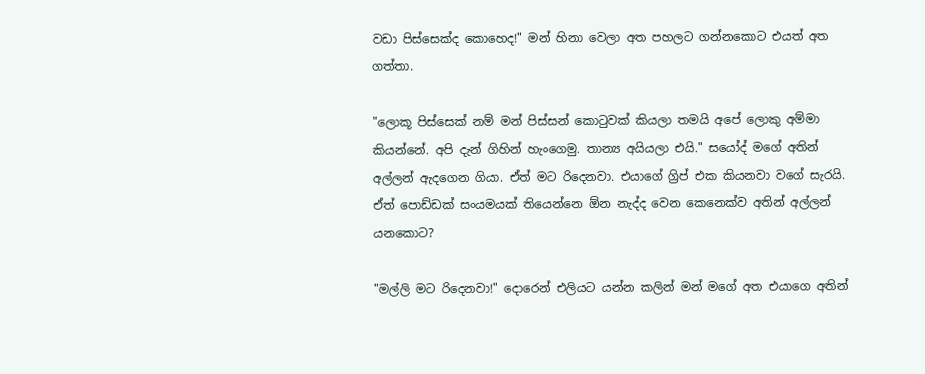වඩා පිස්සෙක්ද කොහෙද!" මන් හිනා වෙලා අත පහලට ගන්නකොට එයත් අත ගත්තා.

"ලොකූ පිස්සෙක් නම් මන් පිස්සන් කොටුවක් කියලා තමයි අපේ ලොකු අම්මා කියන්නේ. අපි දැන් ගිහින් හැංගෙමු. තාන්‍ය අයියලා එයි." සයෝද් මගේ අතින් අල්ලන් ඇදගෙන ගියා. ඒත් මට රිදෙනවා. එයාගේ ග්‍රිප් එක කියනවා වගේ සැරයි. ඒත් පොඩ්ඩක් සංයමයක් තියෙන්නෙ ඕන නැද්ද වෙන කෙනෙක්ව අතින් අල්ලන් යනකොට?

"මල්ලි මට රිදෙනවා!" දොරෙන් එලියට යන්න කලින් මන් මගේ අත එයාගෙ අතින්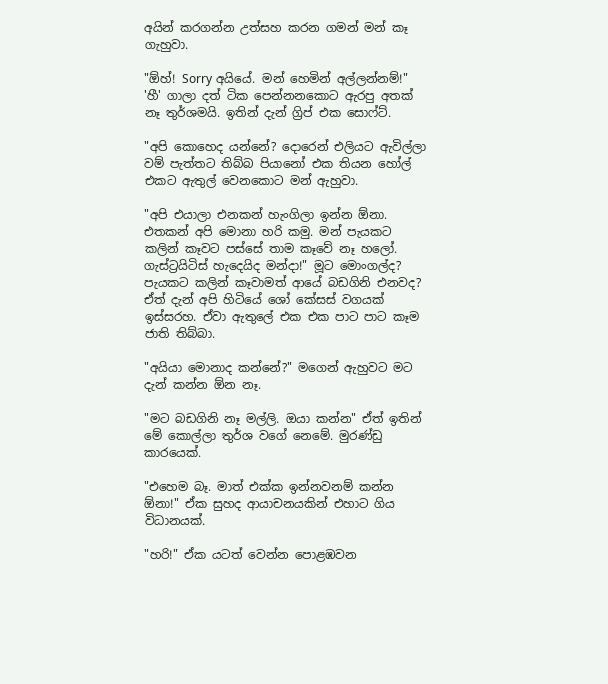අයින් කරගන්න උත්සහ කරන ගමන් මන් කෑ ගැහුවා.

"ඕහ්! Sorry අයියේ. මන් හෙමින් අල්ලන්නම්!" 'හී' ගාලා දත් ටික පෙන්නනකොට ඇරපු අතක් නෑ තුර්ශමයි. ඉතින් දැන් ග්‍රිප් එක සොෆ්ට්.

"අපි කොහෙද යන්නේ? දොරෙන් එලියට ඇවිල්ලා වම් පැත්තට තිබ්බ පියානෝ එක තියන හෝල් එකට ඇතුල් වෙනකොට මන් ඇහුවා.

"අපි එයාලා එනකන් හැංගිලා ඉන්න ඕනා. එතකන් අපි මොනා හරි කමු. මන් පැයකට කලින් කෑවට පස්සේ තාම කෑවේ නෑ හලෝ. ගැස්ට්‍රයිටිස් හැදෙයිද මන්දා!" මූට මොංගල්ද? පැයකට කලින් කෑවාමත් ආයේ බඩගිනි එනවද? ඒත් දැන් අපි හිටියේ ශෝ කේසස් වගයක් ඉස්සරහ. ඒවා ඇතුලේ එක එක පාට පාට කෑම ජාති තිබ්බා.

"අයියා මොනාද කන්නේ?" මගෙන් ඇහුවට මට දැන් කන්න ඕන නෑ.

"මට බඩගිනි නෑ මල්ලි. ඔයා කන්න" ඒත් ඉතින් මේ කොල්ලා තුර්ශ වගේ නෙමේ. මුරණ්ඩු කාරයෙක්.

"එහෙම බෑ. මාත් එක්ක ඉන්නවනම් කන්න ඕනා!" ඒක සුහද ආයාචනයකින් එහාට ගිය විධානයක්.

"හරි!" ඒක යටත් වෙන්න පොළඹවන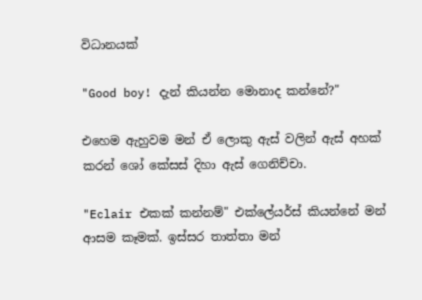විධානයක්

"Good boy! දැන් කියන්න මොනාද කන්නේ?"

එහෙම ඇහුවම මන් ඒ ලොකු ඇස් වලින් ඇස් අහක් කරන් ශෝ කේසස් දිහා ඇස් ගෙනිච්චා.

"Eclair එකක් කන්නම්" එක්ලේයර්ස් කියන්නේ මන් ආසම කෑමක්. ඉස්සර තාත්තා මන්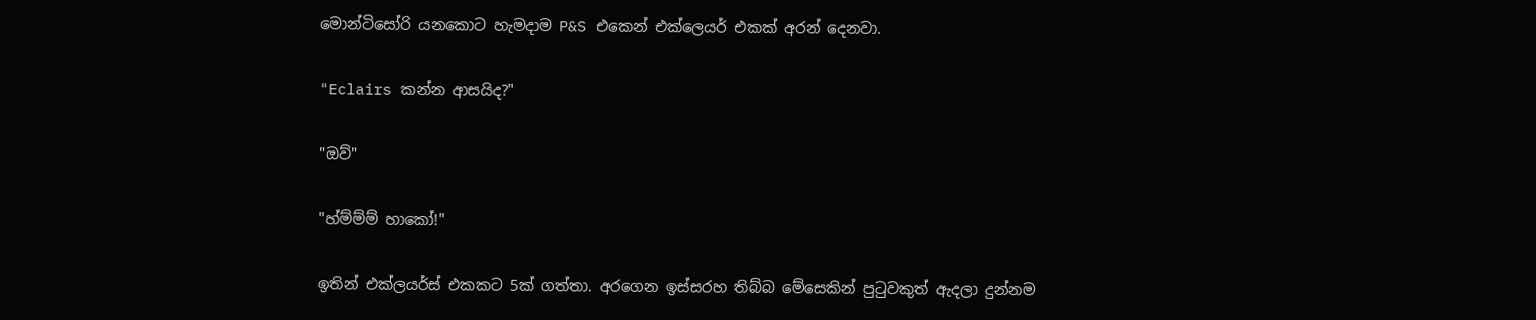මොන්ටිසෝරි යනකොට හැමදාම P&S එකෙන් එක්ලෙයර් එකක් අරන් දෙනවා.

"Eclairs කන්න ආසයිද?"

"ඔව්"

"හ්ම්ම්ම් හාකෝ!"

ඉතින් එක්ලයර්ස් එකකට 5ක් ගත්තා. අරගෙන ඉස්සරහ තිබ්බ මේසෙකින් පුටුවකුත් ඇදලා දුන්නම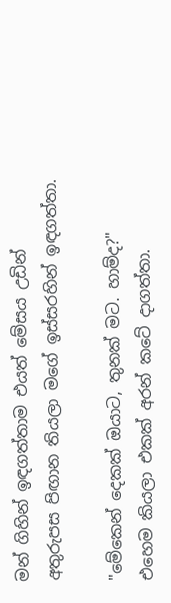මන් ගිහින් ඉඳගත්තාම එයත් මේසය උඩින් අතුරුපස පිඟාන තියලා මගේ ඉස්සරහින් ඉඳගත්තා.

"මේකෙන් දෙකක් ඔයාට, තුනක් මට. හාම්ද?" එහෙම කියලා එකක් අරන් කටේ දාගත්තා.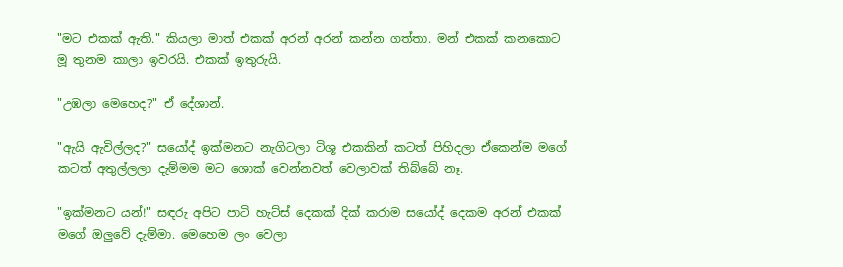"මට එකක් ඇති." කියලා මාත් එකක් අරන් අරන් කන්න ගත්තා. මන් එකක් කනකොට මූ තුනම කාලා ඉවරයි. එකක් ඉතුරුයි.

"උඹලා මෙහෙද?" ඒ දේශාන්.

"ඇයි ඇවිල්ලද?" සයෝද් ඉක්මනට නැගිටලා ටිශූ එකකින් කටත් පිහිදලා ඒකෙන්ම මගේ කටත් අතුල්ලලා දැම්මම මට ශොක් වෙන්නවත් වෙලාවක් තිබ්බේ නෑ.

"ඉක්මනට යන්!" සඳරු අපිට පාටි හැට්ස් දෙකක් දික් කරාම සයෝද් දෙකම අරන් එකක් මගේ ඔලුවේ දැම්මා. මෙහෙම ලං වෙලා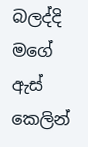බලද්දි මගේ ඇස් කෙලින්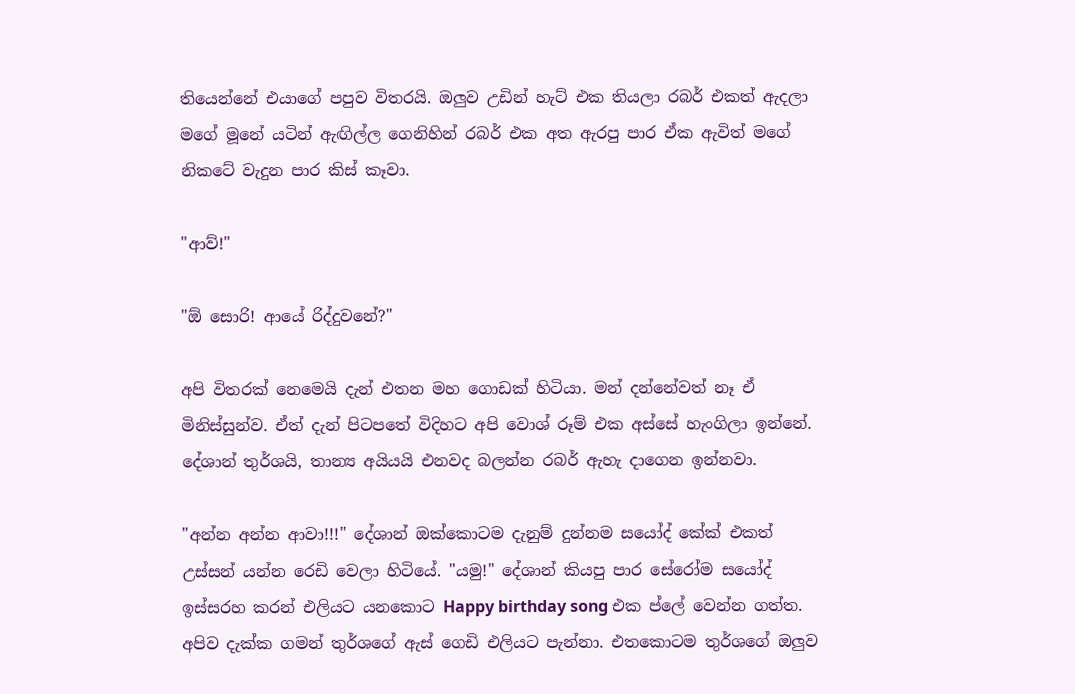තියෙන්නේ එයාගේ පපුව විතරයි. ඔලුව උඩින් හැට් එක තියලා රබර් එකත් ඇදලා මගේ මූනේ යටින් ඇඟිල්ල ගෙනිහින් රබර් එක අත ඇරපු පාර ඒක ඇවිත් මගේ නිකටේ වැදුන පාර කිස් කෑවා.

"ආව්!"

"ඕ සොරි! ආයේ රිද්දුවනේ?"

අපි විතරක් නෙමෙයි දැන් එතන මහ ගොඩක් හිටියා. මන් දන්නේවත් නෑ ඒ මිනිස්සුන්ව. ඒත් දැන් පිටපතේ විදිහට අපි වොශ් රූම් එක අස්සේ හැංගිලා ඉන්නේ. දේශාන් තුර්ශයි, තාන්‍ය අයියයි එනවද බලන්න රබර් ඇහැ දාගෙන ඉන්නවා.

"අන්න අන්න ආවා!!!" දේශාන් ඔක්කොටම දැනුම් දුන්නම සයෝද් කේක් එකත් උස්සන් යන්න රෙඩි වෙලා හිටියේ. "යමු!" දේශාන් කියපු පාර සේරෝම සයෝද් ඉස්සරහ කරන් එලියට යනකොට Happy birthday song එක ප්ලේ වෙන්න ගත්ත. අපිව දැක්ක ගමන් තුර්ශගේ ඇස් ගෙඩි එලියට පැන්නා. එතකොටම තුර්ශගේ ඔලුව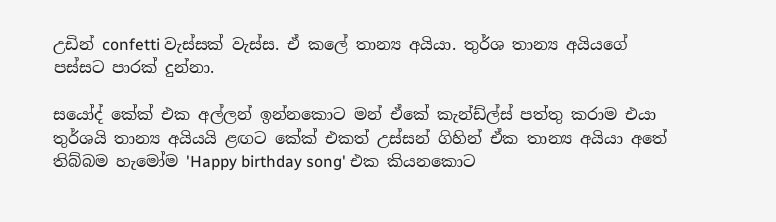උඩින් confetti වැස්සක් වැස්ස. ඒ කලේ තාන්‍ය අයියා. තුර්ශ තාන්‍ය අයියගේ පස්සට පාරක් දුන්නා.

සයෝද් කේක් එක අල්ලන් ඉන්නකොට මන් ඒකේ කැන්ඩ්ල්ස් පත්තු කරාම එයා තුර්ශයි තාන්‍ය අයියයි ළඟට කේක් එකත් උස්සන් ගිහින් ඒක තාන්‍ය අයියා අතේ තිබ්බම හැමෝම 'Happy birthday song' එක කියනකොට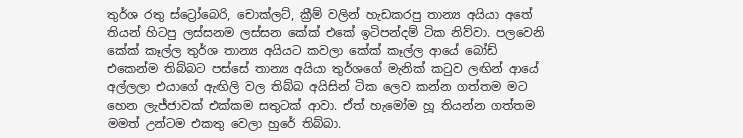තුර්ශ රතු ස්ට්‍රෝබෙරි, චොක්ලට්, ක්‍රීම් වලින් හැඩකරපු තාන්‍ය අයියා අතේ තියන් හිටපු ලස්සනම ලස්සන කේක් එකේ ඉටිපන්දම් ටික නිව්වා. පලවෙනි කේක් කෑල්ල තුර්ශ තාන්‍ය අයියට කවලා කේක් කෑල්ල ආයේ බෝඩ් එකෙන්ම තිබ්බට පස්සේ තාන්‍ය අයියා තුර්ශගේ මැනික් කටුව ලඟින් ආයේ අල්ලලා එයාගේ ඇඟිලි වල තිබ්බ අයිසින් ටික ලෙව කන්න ගත්තම මට හෙන ලැජ්ජාවක් එක්කම සතුටක් ආවා. ඒත් හැමෝම හූ තියන්න ගත්තම මමත් උන්ටම එකතු වෙලා හුරේ තිබ්බා.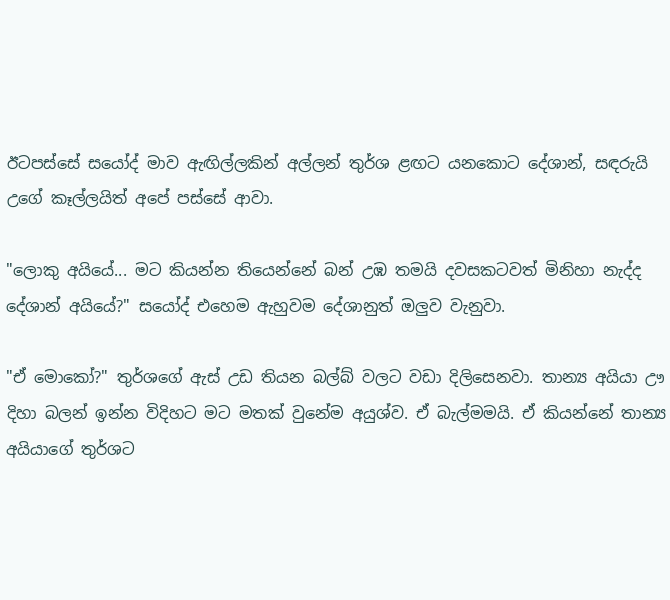ඊටපස්සේ සයෝද් මාව ඇඟිල්ලකින් අල්ලන් තුර්ශ ළඟට යනකොට දේශාන්, සඳරුයි උගේ කෑල්ලයිත් අපේ පස්සේ ආවා.

"ලොකු අයියේ... මට කියන්න තියෙන්නේ බන් උඹ තමයි දවසකටවත් මිනිහා නැද්ද දේශාන් අයියේ?" සයෝද් එහෙම ඇහුවම දේශානුත් ඔලුව වැනුවා.

"ඒ මොකෝ?" තුර්ශගේ ඇස් උඩ තියන බල්බ් වලට වඩා දිලිසෙනවා. තාන්‍ය අයියා ඌ දිහා බලන් ඉන්න විදිහට මට මතක් වුනේම අයුශ්ව. ඒ බැල්මමයි. ඒ කියන්නේ තාන්‍ය අයියාගේ තුර්ශට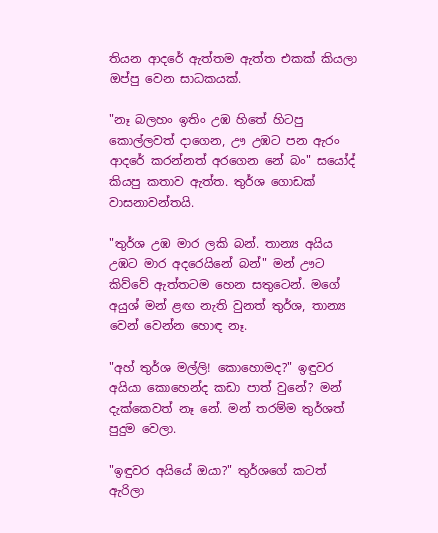තියන ආදරේ ඇත්තම ඇත්ත එකක් කියලා ඔප්පු වෙන සාධකයක්.

"නෑ බලහං ඉතිං උඹ හිතේ හිටපු කොල්ලවත් දාගෙන, ඌ උඹට පන ඇරං ආදරේ කරන්නත් අරගෙන නේ බං" සයෝද් කියපු කතාව ඇත්ත. තුර්ශ ගොඩක් වාසනාවන්තයි.

"තුර්ශ උඹ මාර ලකි බන්. තාන්‍ය අයිය උඹට මාර අදරෙයිනේ බන්" මන් ඌට කිව්වේ ඇත්තටම හෙන සතුටෙන්. මගේ අයුශ් මන් ළඟ නැති වුනත් තුර්ශ, තාන්‍ය වෙන් වෙන්න හොඳ නෑ.

"අහ් තුර්ශ මල්ලි! කොහොමද?" ඉඳුවර අයියා කොහෙන්ද කඩා පාත් වුනේ? මන් දැක්කෙවත් නෑ නේ. මන් තරම්ම තුර්ශත් පුදුම වෙලා.

"ඉඳුවර අයියේ ඔයා?" තුර්ශගේ කටත් ඇරිලා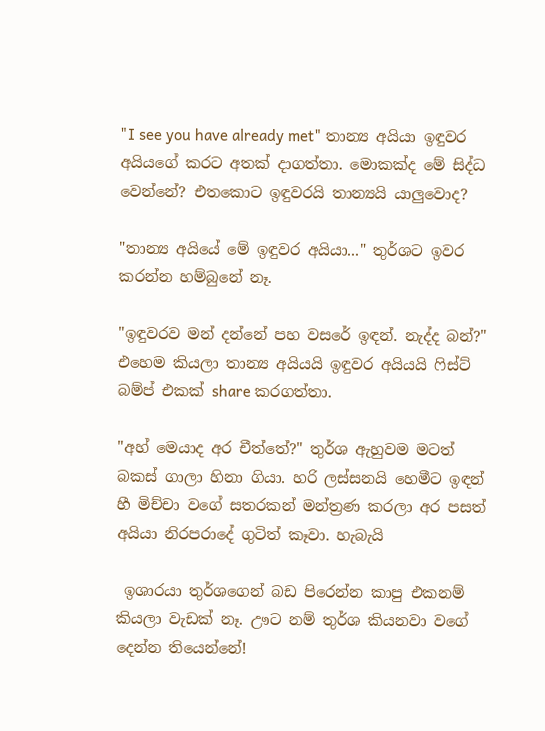"I see you have already met" තාන්‍ය අයියා ඉඳුවර අයියගේ කරට අතක් දාගත්තා. මොකක්ද මේ සිද්ධ වෙන්නේ? එතකොට ඉඳුවරයි තාන්‍යයි යාලුවොද?

"තාන්‍ය අයියේ මේ ඉඳුවර අයියා..." තුර්ශට ඉවර කරන්න හම්බුනේ නෑ.

"ඉඳුවරව මන් දන්නේ පහ වසරේ ඉඳන්. නැද්ද බන්?" එහෙම කියලා තාන්‍ය අයියයි ඉඳුවර අයියයි ෆිස්ට් බම්ප් එකක් share කරගත්තා.

"අහ් මෙයාද අර චීත්තේ?" තුර්ශ ඇහුවම මටත් බකස් ගාලා හිනා ගියා. හරි ලස්සනයි හෙමීට ඉඳන් හී මිච්චා වගේ සතරකන් මන්ත්‍රණ කරලා අර පසත් අයියා නිරපරාදේ ගුටිත් කෑවා. හැබැයි

 ඉශාරයා තුර්ශගෙන් බඩ පිරෙන්න කාපු එකනම් කියලා වැඩක් නෑ. ඌට නම් තුර්ශ කියනවා වගේ දෙන්න තියෙන්නේ!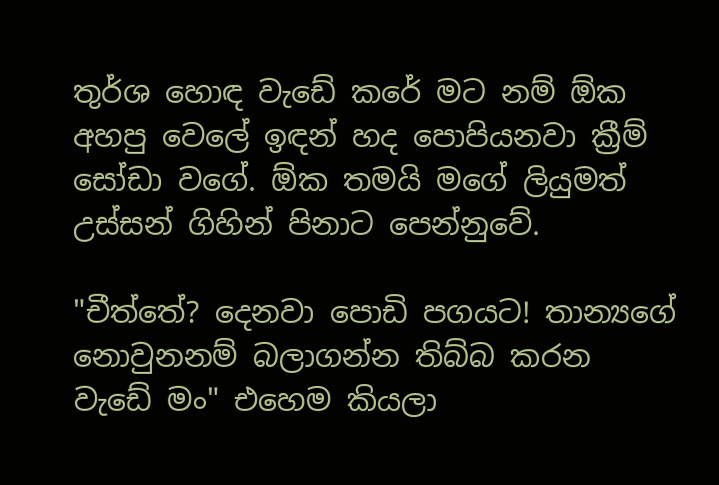තුර්ශ හොඳ වැඩේ කරේ මට නම් ඕක අහපු වෙලේ ඉඳන් හද පොපියනවා ක්‍රීම් සෝඩා වගේ. ඕක තමයි මගේ ලියුමත් උස්සන් ගිහින් පිනාට පෙන්නුවේ.

"චීත්තේ? දෙනවා පොඩි පගයට! තාන්‍යගේ නොවුනනම් බලාගන්න තිබ්බ කරන වැඩේ මං" එහෙම කියලා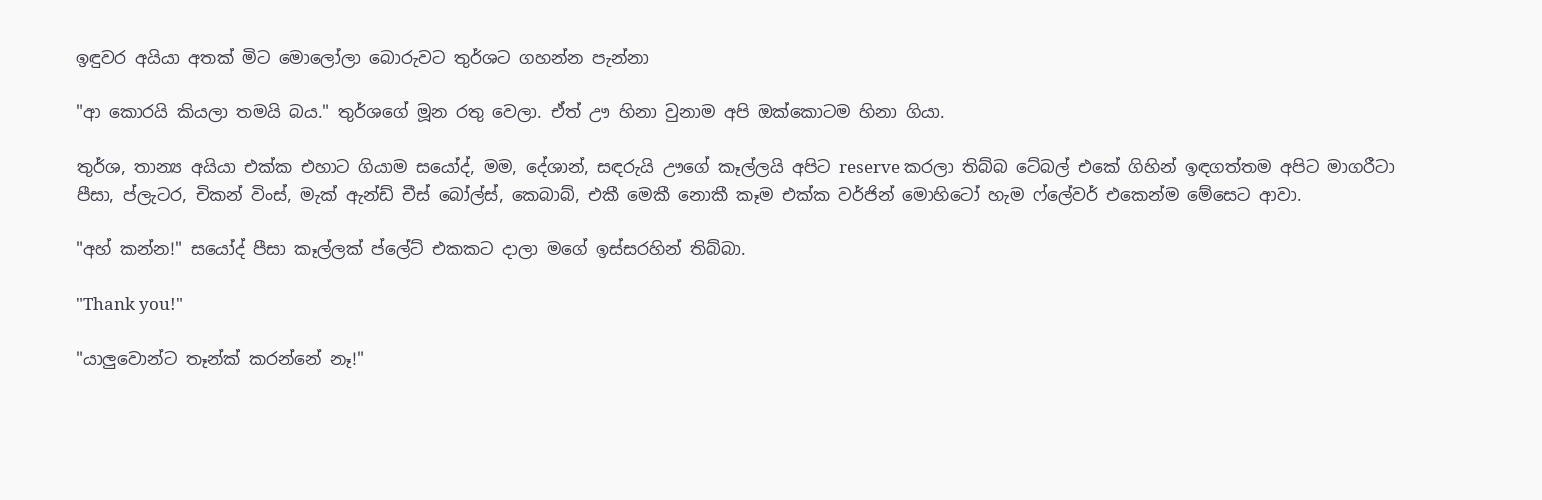ඉඳුවර අයියා අතක් මිට මොලෝලා බොරුවට තුර්ශට ගහන්න පැන්නා

"ආ කොරයි කියලා තමයි බය." තුර්ශගේ මූන රතු වෙලා. ඒත් ඌ හිනා වුනාම අපි ඔක්කොටම හිනා ගියා.

තුර්ශ, තාන්‍ය අයියා එක්ක එහාට ගියාම සයෝද්, මම, දේශාන්, සඳරුයි ඌගේ කෑල්ලයි අපිට reserve කරලා තිබ්බ ටේබල් එකේ ගිහින් ඉඳගත්තම අපිට මාගරීටා පීසා, ප්ලැටර, චිකන් විංස්, මැක් ඇන්ඩ් චීස් බෝල්ස්, කෙබාබ්, එකී මෙකී නොකී කෑම එක්ක වර්ජින් මොහිටෝ හැම ෆ්ලේවර් එකෙන්ම මේසෙට ආවා.

"අහ් කන්න!" සයෝද් පීසා කෑල්ලක් ප්ලේට් එකකට දාලා මගේ ඉස්සරහින් තිබ්බා.

"Thank you!"

"යාලුවොන්ට තෑන්ක් කරන්නේ නෑ!"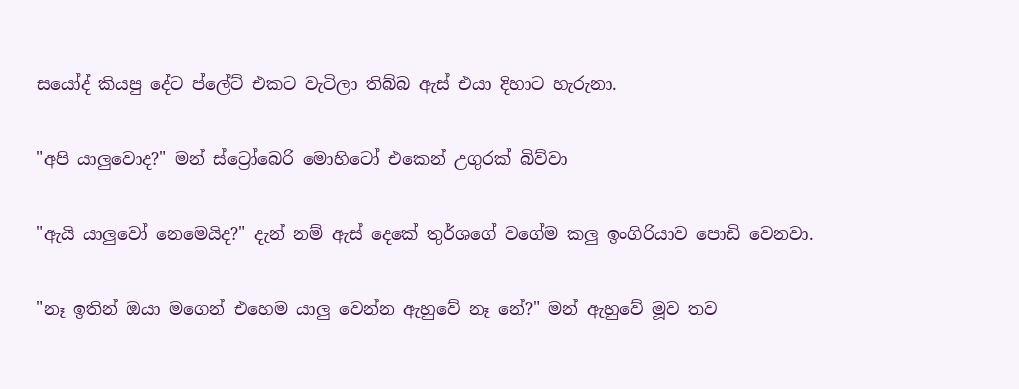සයෝද් කියපු දේට ප්ලේට් එකට වැටිලා තිබ්බ ඇස් එයා දිහාට හැරුනා.

"අපි යාලුවොද?" මන් ස්ට්‍රෝබෙරි මොහිටෝ එකෙන් උගුරක් බිව්වා

"ඇයි යාලුවෝ නෙමෙයිද?" දැන් නම් ඇස් දෙකේ තුර්ශගේ වගේම කලු ඉංගිරියාව පොඩි වෙනවා.

"නෑ ඉතින් ඔයා මගෙන් එහෙම යාලු වෙන්න ඇහුවේ නෑ නේ?" මන් ඇහුවේ මූව තව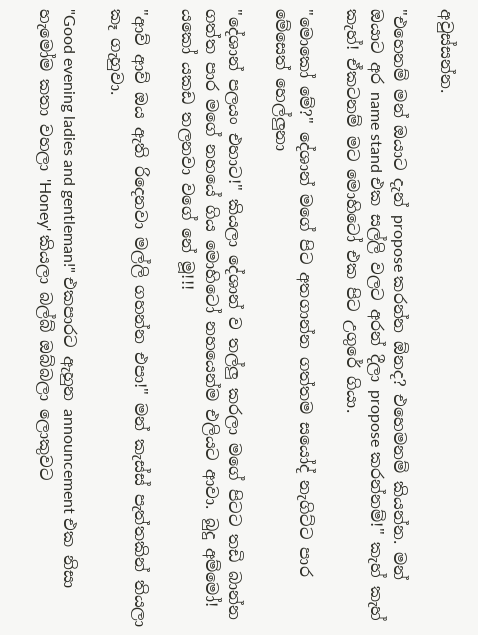අවුස්සන්න.

"එහෙනම් මන් ඔයාට දැන් propose කරන්න ඕනද? එහෙමනම් කියන්න. මන් ඔයාට අර name stand එක සල්ලි වලට අරන් දීලා propose කරන්නම්!" කැහ් කැහ් කැහ්! ඒකටනම් මට මොහිටෝ එක පිට උගුරේ ගියා.

"මොකෝ මේ?" දේශාන් මගේ පිට අතගාන්න ගත්තම සයෝද් නැගිට්ට පාර මේසෙත් හෙල්ලුනා

"දේශාන් පලයං එහාට!" කියලා දේශාන් ව තල්ලු කරලා මගේ පිටට තඩි බාන්න ගත්ත පාර මගේ නහයේ ගිය මොහිටෝ නහයෙන්ම එලියට ආවා. බුදු අම්මෝ! යකෝ යකඩ තලනවා වගේ නේ මූ!!!

"ආව් ආව් ඔය ඇති රිදෙනවා මල්ලි ගහන්න එපා!" මන් කැස්ස් පැත්තකින් තියලා කෑ ගැහුවා.

"Good evening ladies and gentleman!" එකපාරට ඇහුන announcement එක නිසා හැමෝම කතා වහලා 'Honey' කියලා බල්බ් ඔබ්බලා ලොකුවට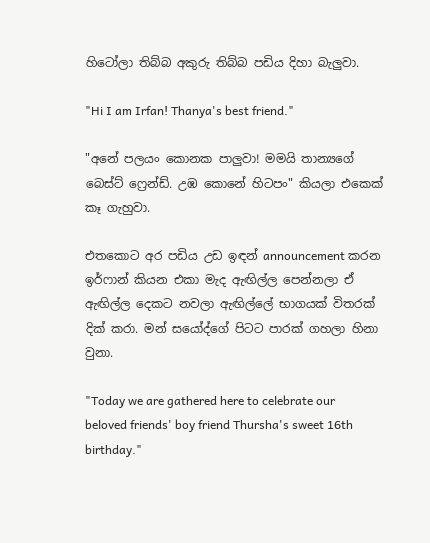හිටෝලා තිබ්බ අකුරු තිබ්බ පඩිය දිහා බැලුවා.

"Hi I am Irfan! Thanya's best friend."

"අනේ පලයං කොනක පාලුවා! මමයි තාන්‍යගේ බෙස්ට් ෆ්‍රෙන්ඩ්. උඹ කොනේ හිටපං" කියලා එකෙක් කෑ ගැහුවා.

එතකොට අර පඩිය උඩ ඉඳන් announcement කරන ඉර්ෆාන් කියන එකා මැද ඇඟිල්ල පෙන්නලා ඒ ඇඟිල්ල දෙකට නවලා ඇඟිල්ලේ භාගයක් විතරක් දික් කරා. මන් සයෝද්ගේ පිටට පාරක් ගහලා හිනා වුනා.

"Today we are gathered here to celebrate our beloved friends' boy friend Thursha's sweet 16th birthday."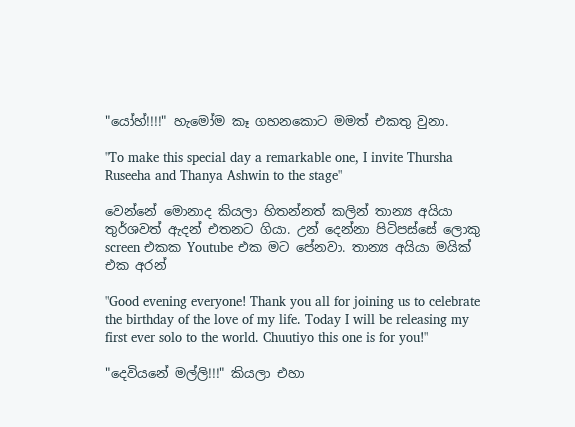"යෝහ්!!!!" හැමෝම කෑ ගහනකොට මමත් එකතු වුනා.

"To make this special day a remarkable one, I invite Thursha Ruseeha and Thanya Ashwin to the stage"

වෙන්නේ මොනාද කියලා හිතන්නත් කලින් තාන්‍ය අයියා තුර්ශවත් ඇදන් එතනට ගියා. උන් දෙන්නා පිටිපස්සේ ලොකු screen එකක Youtube එක මට පේනවා. තාන්‍ය අයියා මයික් එක අරන්

"Good evening everyone! Thank you all for joining us to celebrate the birthday of the love of my life. Today I will be releasing my first ever solo to the world. Chuutiyo this one is for you!"

"දෙවියනේ මල්ලි!!!" කියලා එහා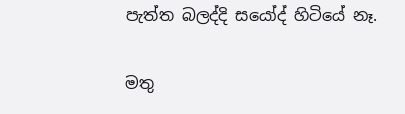පැත්ත බලද්දි සයෝද් හිටියේ නෑ.

මතු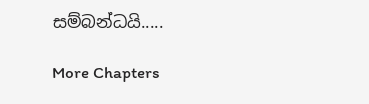සම්බන්ධයි.....

More Chapters